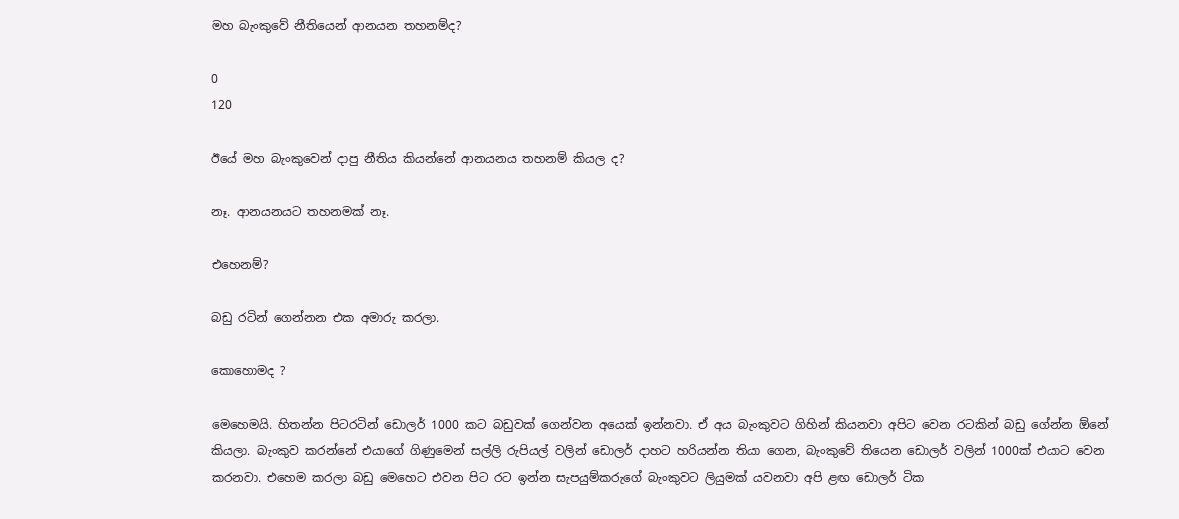මහ බැංකුවේ නීතියෙන් ආනයන තහනම්ද?

0
120

ඊයේ මහ බැංකුවෙන් දාපු නීතිය කියන්නේ ආනයනය තහනම් කියල ද?

නෑ. ආනයනයට තහනමක් නෑ.

එහෙනම්?

බඩු රටින් ගෙන්නන එක අමාරු කරලා.

කොහොමද ?

මෙහෙමයි. හිතන්න පිටරටින් ඩොලර් 1000 කට බඩුවක් ගෙන්වන අයෙක් ඉන්නවා. ඒ අය බැංකුවට ගිහින් කියනවා අපිට වෙන රටකින් බඩු ගේන්න ඕනේ කියලා. බැංකුව කරන්නේ එයාගේ ගිණුමෙන් සල්ලි රුපියල් වලින් ඩොලර් දාහට හරියන්න තියා ගෙන, බැංකුවේ තියෙන ඩොලර් වලින් 1000ක් එයාට වෙන කරනවා. එහෙම කරලා බඩු මෙහෙට එවන පිට රට ඉන්න සැපයුම්කරුගේ බැංකුවට ලියුමක් යවනවා අපි ළඟ ඩොලර් ටික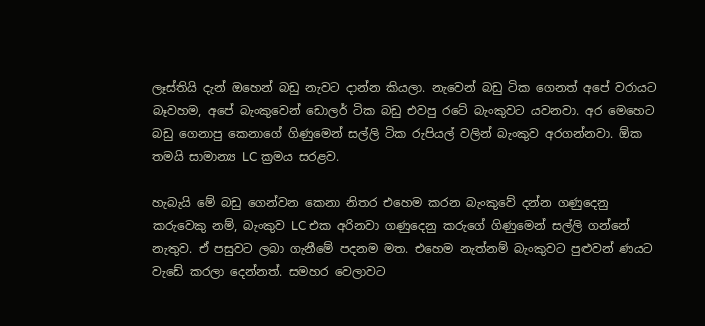ලෑස්තියි දැන් ඔහෙන් බඩු නැවට දාන්න කියලා. නැවෙන් බඩු ටික ගෙනත් අපේ වරායට බෑවහම, අපේ බැංකුවෙන් ඩොලර් ටික බඩු එවපු රටේ බැංකුවට යවනවා. අර මෙහෙට බඩු ගෙනාපු කෙනාගේ ගිණුමෙන් සල්ලි ටික රුපියල් වලින් බැංකුව අරගන්නවා. ඕක තමයි සාමාන්‍ය LC ක්‍රමය සරළව.

හැබැයි මේ බඩු ගෙන්වන කෙනා නිතර එහෙම කරන බැංකුවේ දන්න ගණුදෙනු කරුවෙකු නම්, බැංකුව LC එක අරිනවා ගණුදෙනු කරුගේ ගිණුමෙන් සල්ලි ගන්නේ නැතුව. ඒ පසුවට ලබා ගැනීමේ පදනම මත. එහෙම නැත්නම් බැංකුවට පුළුවන් ණයට වැඩේ කරලා දෙන්නත්. සමහර වෙලාවට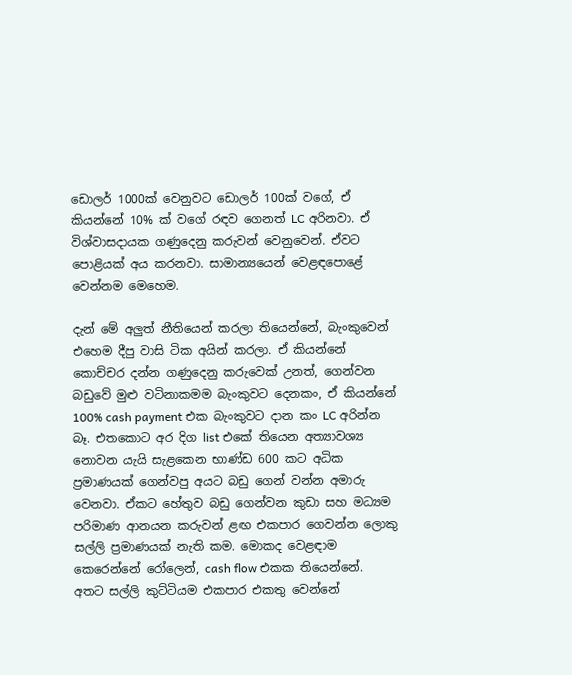ඩොලර් 1000ක් වෙනුවට ඩොලර් 100ක් වගේ, ඒ කියන්නේ 10% ක් වගේ රඳව ගෙනත් LC අරිනවා. ඒ විශ්වාසදායක ගණුදෙනු කරුවන් වෙනුවෙන්. ඒවට පොළියක් අය කරනවා. සාමාන්‍යයෙන් වෙළඳපොළේ වෙන්නම මෙහෙම.

දැන් මේ අලුත් නීතියෙන් කරලා තියෙන්නේ, බැංකුවෙන් එහෙම දීපු වාසි ටික අයින් කරලා. ඒ කියන්නේ කොච්චර දන්න ගණුදෙනු කරුවෙක් උනත්, ගෙන්වන බඩුවේ මුළු වටිනාකමම බැංකුවට දෙනකං, ඒ කියන්නේ 100% cash payment එක බැංකුවට දාන කං LC අරින්න බෑ. එතකොට අර දිග list එකේ තියෙන අත්‍යාවශ්‍ය නොවන යැයි සැළකෙන භාණ්ඩ 600 කට අධික ප්‍රමාණයක් ගෙන්වපු අයට බඩු ගෙන් වන්න අමාරු වෙනවා. ඒකට හේතුව බඩු ගෙන්වන කුඩා සහ මධ්‍යම පරිමාණ ආනයන කරුවන් ළඟ එකපාර ගෙවන්න ලොකු සල්ලි ප්‍රමාණයක් නැති කම. මොකද වෙළඳාම කෙරෙන්නේ රෝලෙන්, cash flow එකක තියෙන්නේ. අතට සල්ලි කුට්ටියම එකපාර එකතු වෙන්නේ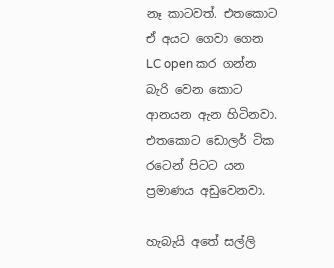නෑ කාටවත්. එතකොට ඒ අයට ගෙවා ගෙන LC open කර ගන්න බැරි වෙන කොට ආනයන ඇන හිටිනවා. එතකොට ඩොලර් ටික රටෙන් පිටට යන ප්‍රමාණය අඩුවෙනවා.

හැබැයි අතේ සල්ලි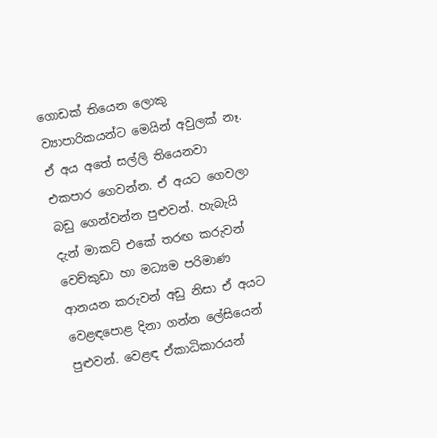ගොඩක් තියෙන ලොකු ව්‍යාපාරිකයන්ට මෙයින් අවුලක් නෑ. ඒ අය අතේ සල්ලි තියෙනවා එකපාර ගෙවන්න. ඒ අයට ගෙවලා බඩු ගෙන්වන්න පුළුවන්. හැබැයි දැන් මාකට් එකේ තරඟ කරුවන් වෙච්කුඩා හා මධ්‍යම පරිමාණ ආනයන කරුවන් අඩු නිසා ඒ අයට වෙළඳපොළ දිනා ගන්න ලේසියෙන් පුළුවන්. වෙළඳ ඒකාධිකාරයන්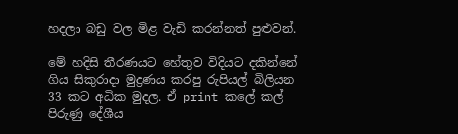හදලා බඩු වල මිළ වැඩි කරන්නත් පුළුවන්.

මේ හදිසි තීරණයට හේතුව විදියට දකින්නේ ගිය සිකුරාදා මුද්‍රණය කරපු රුපියල් බිලියන 33 කට අධික මුදල. ඒ print කලේ කල් පිරුණු දේශීය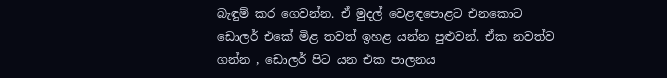බැඳුම් කර ගෙවන්න. ඒ මුදල් වෙළඳපොළට එනකොට ඩොලර් එකේ මිළ තවත් ඉහළ යන්න පුළුවන්. ඒක නවත්ව ගන්න , ඩොලර් පිට යන එක පාලනය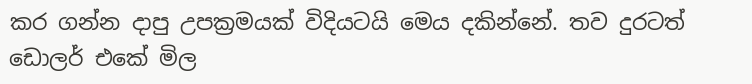කර ගන්න දාපු උපක්‍රමයක් විදියටයි මෙය දකින්නේ. තව දුරටත් ඩොලර් එකේ මිල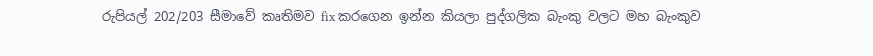රුපියල් 202/203 සීමාවේ කෘතිමව fix කරගෙන ඉන්න කියලා පුද්ගලික බැංකු වලට මහ බැංකුව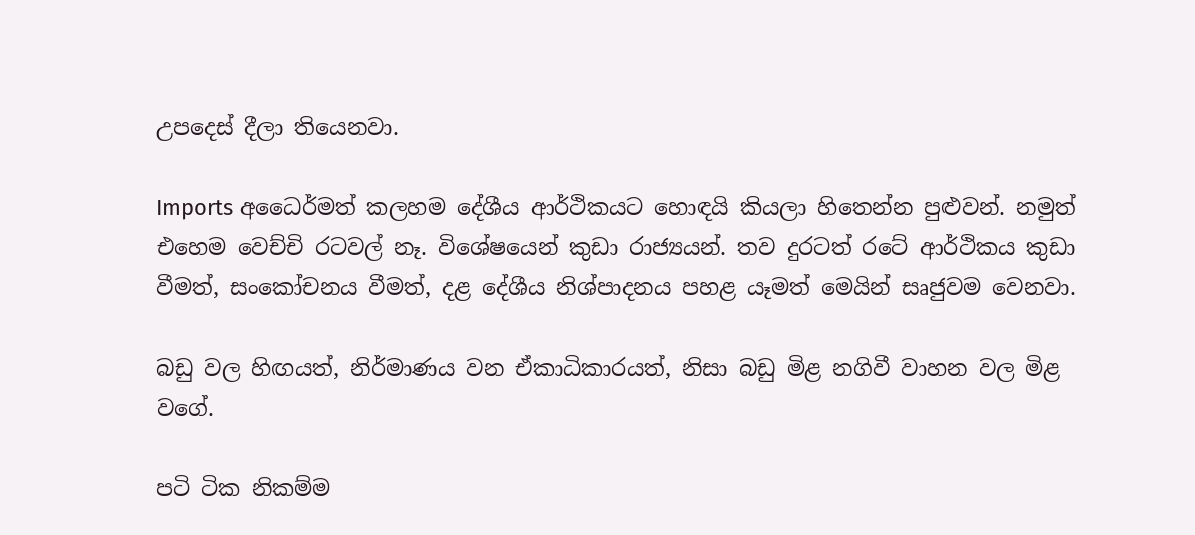උපදෙස් දීලා තියෙනවා.

Imports අධෛර්මත් කලහම දේශීය ආර්ථිකයට හොඳයි කියලා හිතෙන්න පුළුවන්. නමුත් එහෙම වෙච්චි රටවල් නෑ. විශේෂයෙන් කුඩා රාජ්‍යයන්. තව දුරටත් රටේ ආර්ථිකය කුඩා වීමත්, සංකෝචනය වීමත්, දළ දේශීය නිශ්පාදනය පහළ යෑමත් මෙයින් සෘජුවම වෙනවා.

බඩු වල හිඟයත්, නිර්මාණය වන ඒකාධිකාරයත්, නිසා බඩු මිළ නගිවී වාහන වල මිළ වගේ.

පටි ටික නිකම්ම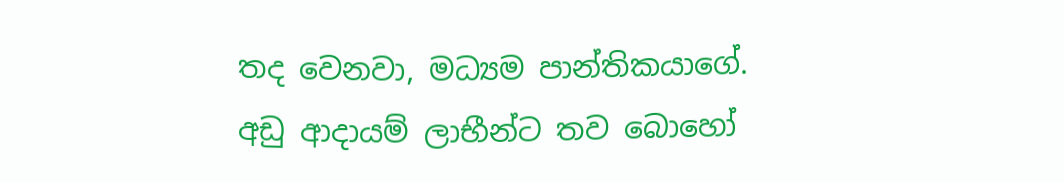තද වෙනවා, මධ්‍යම පාන්තිකයාගේ. අඩු ආදායම් ලාභීන්ට තව බොහෝ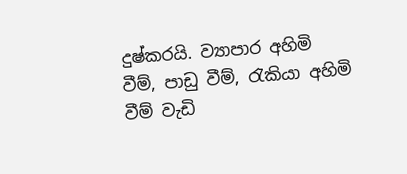දුෂ්කරයි. ව්‍යාපාර අහිමි වීම්, පාඩු වීම්, රැකියා අහිමි වීම් වැඩි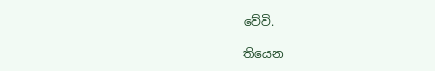වේවි.

තියෙන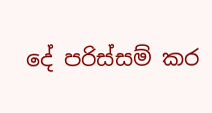දේ පරිස්සම් කර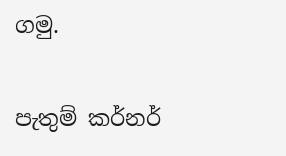ගමු.

පැතුම් කර්නර්